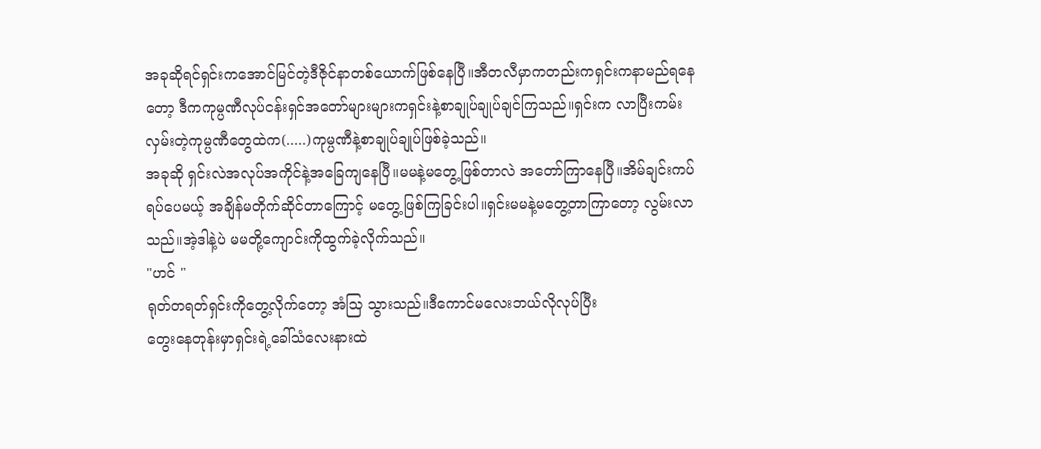အခုဆိုရင်ရှင်းကအောင်မြင်တဲ့ဒီဇိုင်နာတစ်ယောက်ဖြစ်နေပြီ။အီတလီမှာကတည်းကရှင်းကနာမည်ရနေတော့ ဒီကကုမ္ပဏီလုပ်ငန်းရှင်အတော်များများကရှင်းနဲ့စာချုပ်ချုပ်ချင်ကြသည်။ရှင်းက လာပြီးကမ်းလှမ်းတဲ့ကုမ္ပဏီတွေထဲက(.....)ကုမ္ပဏီနဲ့စာချုပ်ချုပ်ဖြစ်ခဲ့သည်။
အခုဆို ရှင်းလဲအလုပ်အကိုင်နဲ့အခြေကျနေပြီ။မမနဲ့မတွေ့ဖြစ်တာလဲ အတော်ကြာနေပြီ။အိမ်ချင်းကပ်ရပ်ပေမယ့် အချိန်မတိုက်ဆိုင်တာကြောင့် မတွေ့ဖြစ်ကြခြင်းပါ။ရှင်းမမနဲ့မတွေ့တာကြာတော့ လွမ်းလာသည်။အဲ့ဒါနဲ့ပဲ မမတို့ကျောင်းကိုထွက်ခဲ့လိုက်သည်။
"ဟင် "
ရုတ်တရတ်ရှင်းကိုတွေ့လိုက်တော့ အံသြ သွားသည်။ဒီကောင်မလေးဘယ်လိုလုပ်ပြီး
တွေးနေတုန်းမှာရှင်းရဲ့ခေါ်သံလေးနားထဲ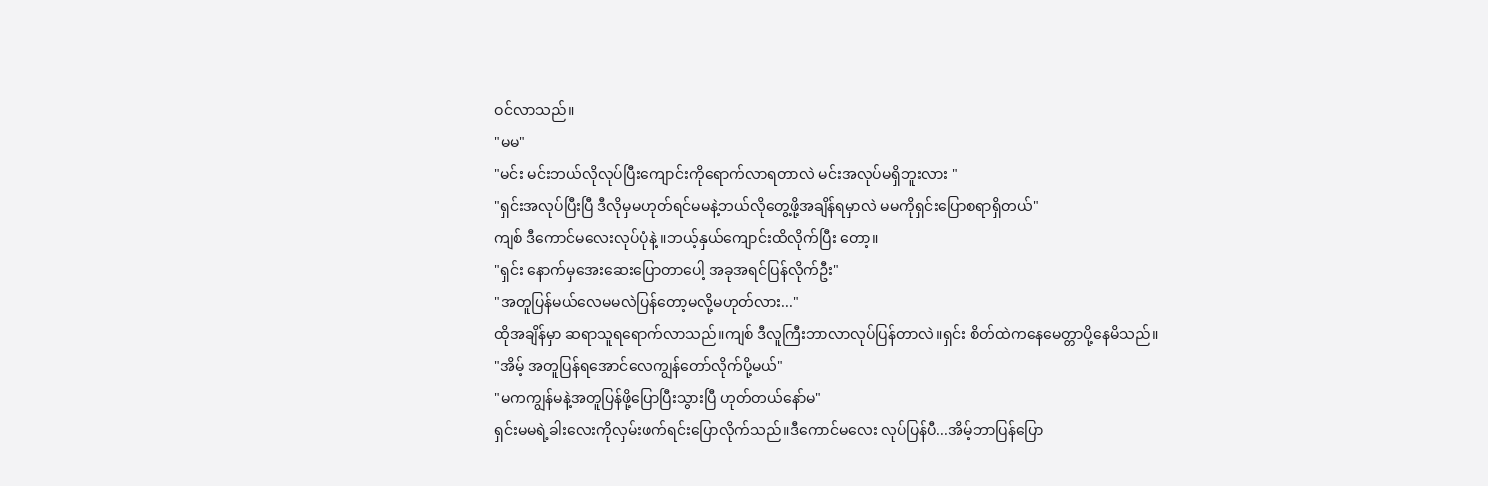ဝင်လာသည်။
"မမ"
"မင်း မင်းဘယ်လိုလုပ်ပြီးကျောင်းကိုရောက်လာရတာလဲ မင်းအလုပ်မရှိဘူးလား "
"ရှင်းအလုပ်ပြီးပြီ ဒီလိုမှမဟုတ်ရင်မမနဲ့ဘယ်လိုတွေ့ဖို့အချိန်ရမှာလဲ မမကိုရှင်းပြောစရာရှိတယ်"
ကျစ် ဒီကောင်မလေးလုပ်ပုံနဲ့ ။ဘယ့်နှယ်ကျောင်းထိလိုက်ပြီး တော့။
"ရှင်း နောက်မှအေးဆေးပြောတာပေါ့ အခုအရင်ပြန်လိုက်ဦး"
"အတူပြန်မယ်လေမမလဲပြန်တော့မလို့မဟုတ်လား..."
ထိုအချိန်မှာ ဆရာသူရရောက်လာသည်။ကျစ် ဒီလူကြီးဘာလာလုပ်ပြန်တာလဲ။ရှင်း စိတ်ထဲကနေမေတ္တာပို့နေမိသည်။
"အိမ့် အတူပြန်ရအောင်လေကျွန်တော်လိုက်ပို့မယ်"
"မကကျွန်မနဲ့အတူပြန်ဖို့ပြောပြီးသွားပြီ ဟုတ်တယ်နော်မ"
ရှင်းမမရဲ့ခါးလေးကိုလှမ်းဖက်ရင်းပြောလိုက်သည်။ဒီကောင်မလေး လုပ်ပြန်ပီ...အိမ့်ဘာပြန်ပြော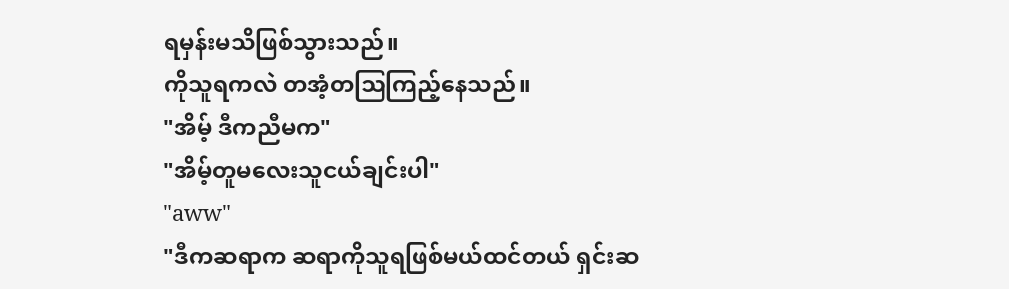ရမှန်းမသိဖြစ်သွားသည်။
ကိုသူရကလဲ တအံ့တဩကြည့်နေသည်။
"အိမ့် ဒီကညီမက"
"အိမ့်တူမလေးသူငယ်ချင်းပါ"
"aww"
"ဒီကဆရာက ဆရာကိုသူရဖြစ်မယ်ထင်တယ် ရှင်းဆ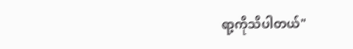ရာ့ကိုသိပါတယ်"